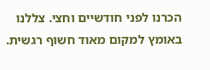הכרנו לפני חודשיים וחצי. צללנו באומץ למקום מאוד חשוף רגשית.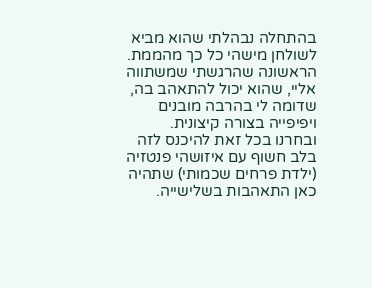בהתחלה נבהלתי שהוא מביא לשולחן מישהי כל כך מהממת. הראשונה שהרגשתי שמשתווה אליי, שהוא יכול להתאהב בה, שדומה לי בהרבה מובנים ויפיפייה בצורה קיצונית.
ובחרנו בכל זאת להיכנס לזה בלב חשוף עם איזושהי פנטזיה (ילדת פרחים שכמותי) שתהיה כאן התאהבות בשלישייה.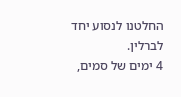החלטנו לנסוע יחד לברלין.
4 ימים של סמים,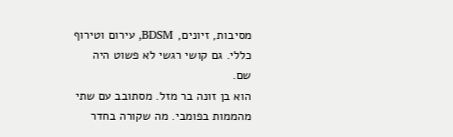מסיבות, זיונים, BDSM, עירום וטירוף כללי. גם קושי רגשי לא פשוט היה שם.
הוא בן זונה בר מזל. מסתובב עם שתי מהממות בפומבי. מה שקורה בחדר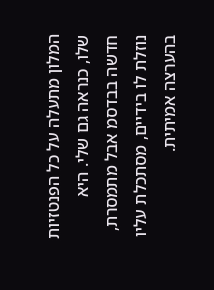המלון מתעלה על כל הפנטזיות שלו, כנראה גם שלי. היא חדשה בבדסמ אבל מתמסרת, נוזלת לו בידיים, מסתכלת עליו בהערצה אמיתית.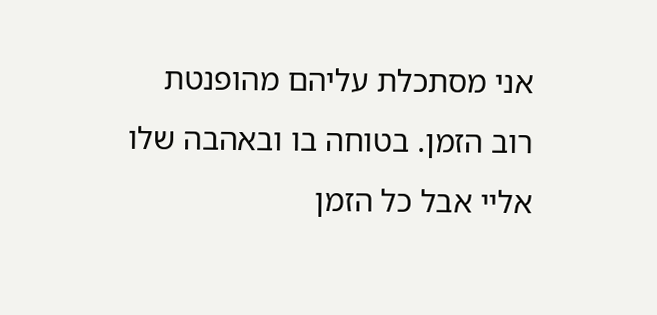אני מסתכלת עליהם מהופנטת רוב הזמן. בטוחה בו ובאהבה שלו אליי אבל כל הזמן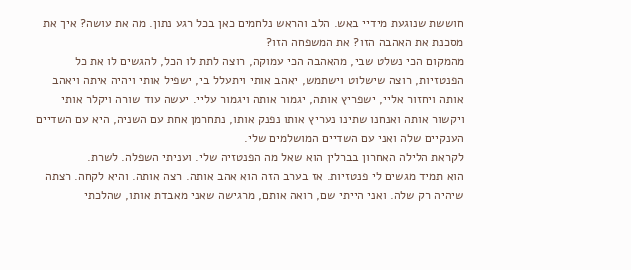חוששת שנוגעת מידיי באש. הלב והראש נלחמים כאן בכל רגע נתון. מה את עושה? איך את מסכנת את האהבה הזו? את המשפחה הזו?
מהמקום הכי נשלט שבי, מהאהבה הכי עמוקה, רוצה לתת לו הכל, להגשים לו את כל הפנטזיות, רוצה שישלוט וישתמש, יאהב אותי ויתעלל בי, ישפיל אותי ויהיה איתה ויאהב אותה ויחזור אליי, ישפריץ אותה, יגמור אותה ויגמור עליי. יעשה עוד שורה ויקלר אותי ויקשור אותה ואנחנו שתינו נעריץ אותו נפנק אותו, נתחרמן אחת עם השניה, היא עם השדיים הענקיים שלה ואני עם השדיים המושלמים שלי.
לקראת הלילה האחרון בברלין הוא שאל מה הפנטזיה שלי. ועניתי השפלה. לשרת.
הוא תמיד מגשים לי פנטזיות. אז בערב הזה הוא אהב אותה. רצה אותה. והיא לקחה. רצתה שיהיה רק שלה. ואני הייתי שם, רואה אותם, מרגישה שאני מאבדת אותו, שהלכתי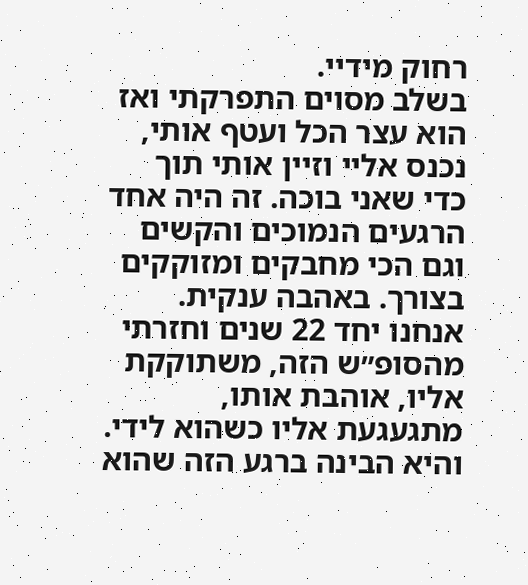רחוק מידיי.
בשלב מסוים התפרקתי ואז הוא עצר הכל ועטף אותי, נכנס אליי וזיין אותי תוך כדי שאני בוכה. זה היה אחד הרגעים הנמוכים והקשים וגם הכי מחבקים ומזוקקים בצורך. באהבה ענקית. אנחנו יחד 22 שנים וחזרתי מהסופ״ש הזה, משתוקקת אליו, אוהבת אותו, מתגעגעת אליו כשהוא לידי.
והיא הבינה ברגע הזה שהוא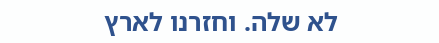לא שלה. וחזרנו לארץ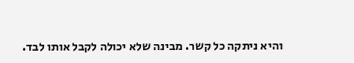והיא ניתקה כל קשר. מבינה שלא יכולה לקבל אותו לבד.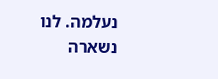נעלמה. לנו נשארה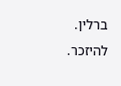ברלין. להיזכר.